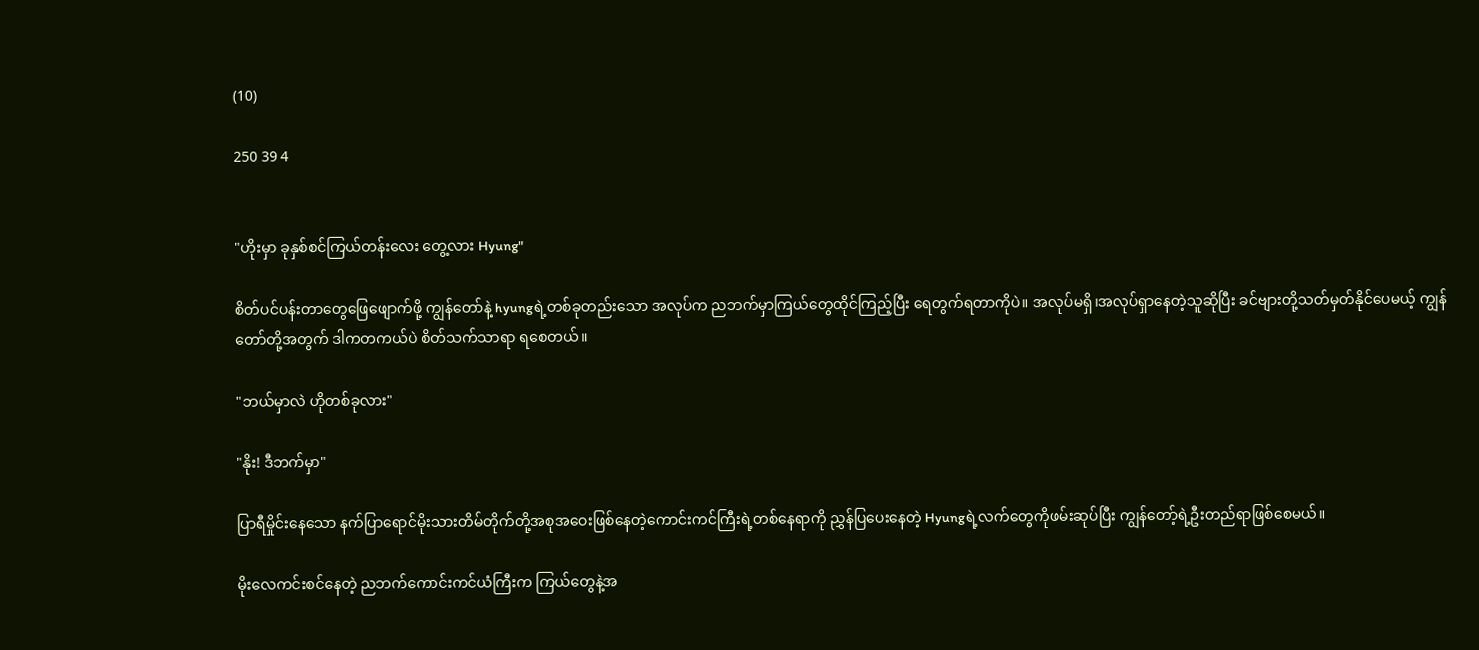(10)

250 39 4


"ဟိုးမှာ ခုနှစ်စင်ကြယ်တန်းလေး တွေ့လား Hyung"

စိတ်ပင်ပန်းတာတွေဖြေဖျောက်ဖို့ ကျွန်တော်နဲ့ hyungရဲ့တစ်ခုတည်းသော အလုပ်က ညဘက်မှာကြယ်တွေထိုင်ကြည့်ပြီး ရေတွက်ရတာကိုပဲ။ အလုပ်မရှိ၊အလုပ်ရှာနေတဲ့သူဆိုပြီး ခင်ဗျားတို့သတ်မှတ်နိုင်ပေမယ့် ကျွန်တော်တို့အတွက် ဒါကတကယ်ပဲ စိတ်သက်သာရာ ရစေတယ်။

"ဘယ်မှာလဲ ဟိုတစ်ခုလား"

"နိုး! ဒီဘက်မှာ"

ပြာရီမှိုင်းနေသော နက်ပြာရောင်မိုးသားတိမ်တိုက်တို့အစုအဝေးဖြစ်နေတဲ့ကောင်းကင်ကြီးရဲ့တစ်နေရာကို ညွှန်ပြပေးနေတဲ့ Hyungရဲ့လက်တွေကိုဖမ်းဆုပ်ပြီး ကျွန်တော့်ရဲ့ဦးတည်ရာဖြစ်စေမယ်။

မိုးလေကင်းစင်နေတဲ့ ညဘက်ကောင်းကင်ယံကြီးက ကြယ်တွေနဲ့အ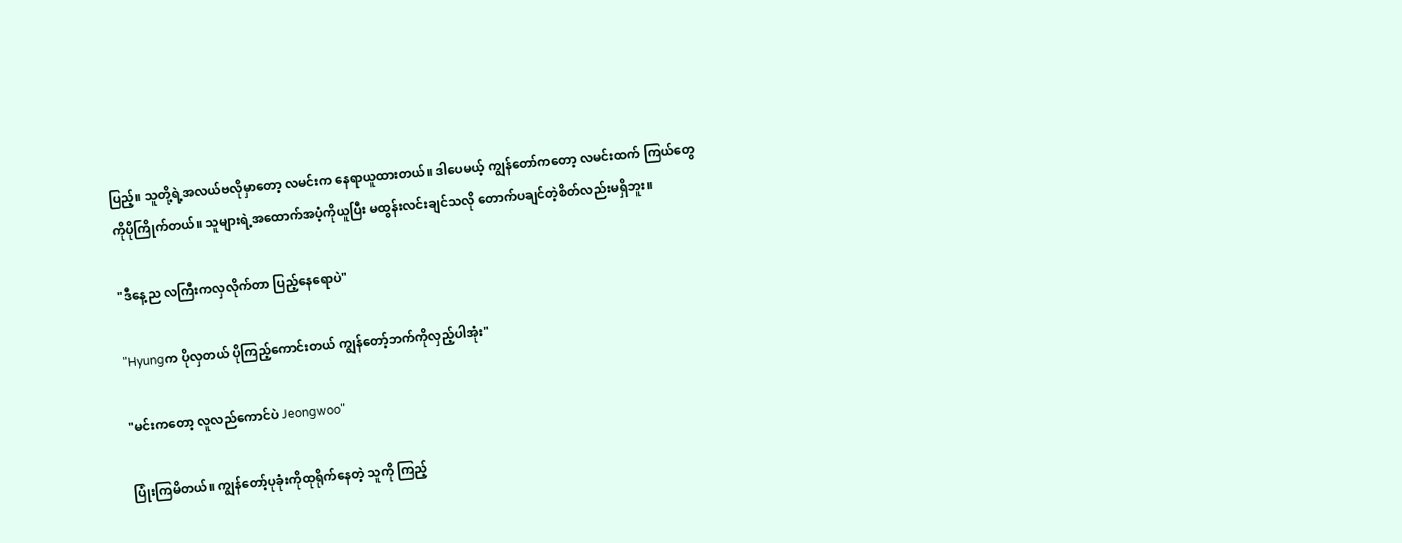ပြည့်။ သူတို့ရဲ့အလယ်ဗလိုမှာတော့ လမင်းက နေရာယူထားတယ်။ ဒါပေမယ့် ကျွန်တော်ကတော့ လမင်းထက် ကြယ်တွေကိုပိုကြိုက်တယ်။ သူများရဲ့အထောက်အပံ့ကိုယူပြီး မထွန်းလင်းချင်သလို တောက်ပချင်တဲ့စိတ်လည်းမရှိဘူး။

"ဒီနေ့ည လကြီးကလှလိုက်တာ ပြည့်နေရောပဲ"

"Hyungက ပိုလှတယ် ပိုကြည့်ကောင်းတယ် ကျွန်တော့်ဘက်ကိုလှည့်ပါအုံး"

"မင်းကတော့ လူလည်ကောင်ပဲ Jeongwoo"

ပြုံးကြမိတယ်။ ကျွန်တော့်ပုခုံးကိုထုရိုက်နေတဲ့ သူကို ကြည့်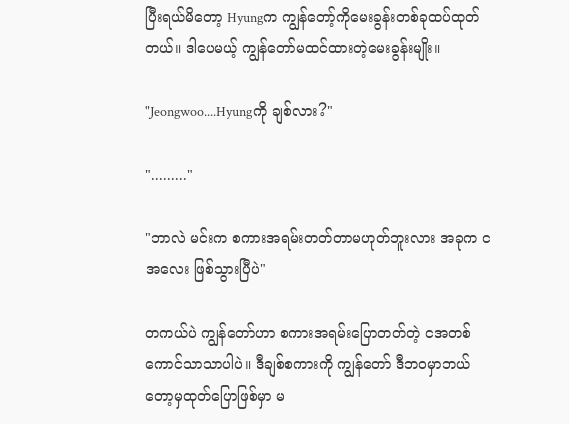ပြီးရယ်မိတော့ Hyungက ကျွန်တော့်ကိုမေးခွန်းတစ်ခုထပ်ထုတ်တယ်။ ဒါပေမယ့် ကျွန်တော်မထင်ထားတဲ့မေးခွန်းမျိုး။

"Jeongwoo....Hyungကို ချစ်လား?"

"........."

"ဘာလဲ မင်းက စကားအရမ်းတတ်တာမဟုတ်ဘူးလား အခုက ငအလေး ဖြစ်သွားပြီပဲ"

တကယ်ပဲ ကျွန်တော်ဟာ စကားအရမ်းပြောတတ်တဲ့ ငအတစ်ကောင်သာသာပါပဲ။ ဒီချစ်စကားကို ကျွန်တော် ဒီဘဝမှာဘယ်တော့မှထုတ်ပြောဖြစ်မှာ မ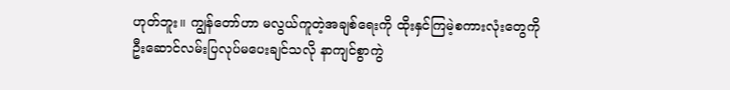ဟုတ်ဘူး။ ကျွန်တော်ဟာ မလွယ်ကူတဲ့အချစ်ရေးကို ထိုးနှင်ကြမဲ့စကားလုံးတွေကို ဦးဆောင်လမ်းပြလုပ်မပေးချင်သလို နာကျင်စွာကွဲ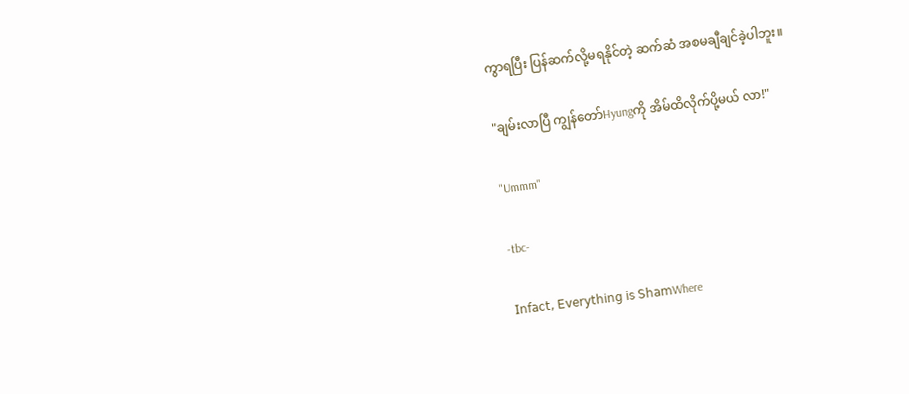ကွာရပြီး ပြန်ဆက်လို့မရနိုင်တဲ့ ဆက်ဆံ အစမချီချင်ခဲ့ပါဘူး။

"ချမ်းလာပြီ ကျွန်တော်Hyungကို အိမ်ထိလိုက်ပို့မယ် လာ!"

"Ummm"

-tbc-

𝖨𝗇𝖿𝖺𝖼𝗍, 𝖤𝗏𝖾𝗋𝗒𝗍𝗁𝗂𝗇𝗀 𝗂𝗌 𝖲𝗁𝖺𝗆Where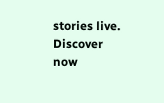stories live. Discover now